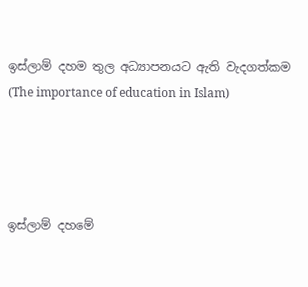ඉස්ලාම් දහම තුල අධ්‍යාපනයට ඇති වැදගත්කම (The importance of education in Islam)




ඉස්ලාම් දහමේ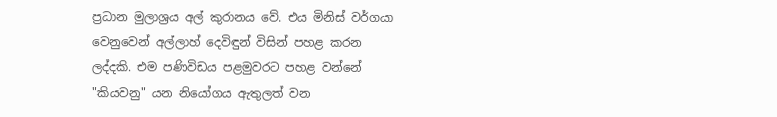ප්‍රධාන මුලාශ්‍රය අල් කුරානය වේ. එය මිනිස් වර්ගයා වෙනුවෙන් අල්ලාහ් දෙවිඳුන් විසින් පහළ කරන ලද්දකි. එම පණිවිඩය පළමුවරට පහළ වන්නේ "කියවනු" යන නියෝගය ඇතුලත් වන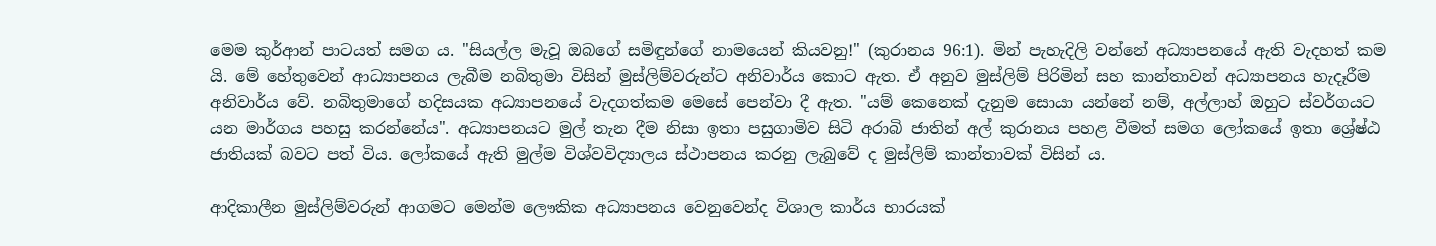මෙම කුර්ආන් පාටයත් සමග ය. "සියල්ල මැවූ ඔබගේ සමිඳුන්ගේ නාමයෙන් කියවනු!" (කුරානය 96:1). මින් පැහැදිලි වන්නේ අධ්‍යාපනයේ ඇති වැදහත් කම යි. මේ හේතුවෙන් ආධ්‍යාපනය ලැබීම නබිතුමා විසින් මුස්ලිම්වරුන්ට අනිවාර්ය කොට ඇත. ඒ අනුව මුස්ලිම් පිරිමින් සහ කාන්තාවන් අධ්‍යාපනය හැදෑරීම අනිවාර්ය වේ. නබිතුමාගේ හදිසයක අධ්‍යාපනයේ වැදගත්කම මෙසේ පෙන්වා දී ඇත. "යම් කෙනෙක් දැනුම සොයා යන්නේ නම්, අල්ලාහ් ඔහුට ස්වර්ගයට යන මාර්ගය පහසු කරන්නේය". අධ්‍යාපනයට මුල් තැන දීම නිසා ඉතා පසුගාමිව සිටි අරාබි ජාතින් අල් කුරානය පහළ වීමත් සමග ලෝකයේ ඉතා ශ්‍රේෂ්ඨ ජාතියක් බවට පත් විය. ලෝකයේ ඇති මුල්ම විශ්වවිද්‍යාලය ස්ථාපනය කරනු ලැබුවේ ද මුස්ලිම් කාන්තාවක් විසින් ය.

ආදිකාලීන මුස්ලිම්වරුන් ආගමට මෙන්ම ලෞකික අධ්‍යාපනය වෙනුවෙන්ද විශාල කාර්ය භාරයක්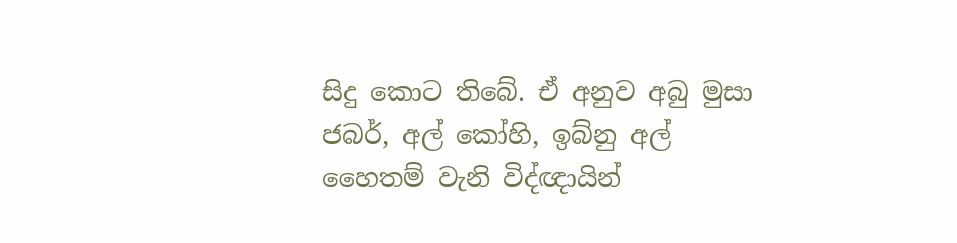සිදු කොට තිබේ. ඒ අනුව අබු මුසා ජබර්, අල් කෝහි, ඉබ්නු අල් හෛතම් වැනි විද්ඥායින්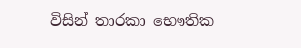විසින් තාරකා භෞතික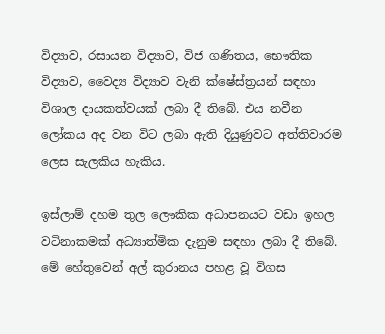විද්‍යාව, රසායන විද්‍යාව, විජ ගණිතය, භෞතික විද්‍යාව, වෛද්‍ය විද්‍යාව වැනි ක්ෂේස්ත්‍රයන් සඳහා විශාල දායකත්වයක් ලබා දී තිබේ. එය නවීන ලෝකය අද වන විට ලබා ඇති දියුණුවට අත්තිවාරම ලෙස සැලකිය හැකිය.

ඉස්ලාම් දහම තුල ලෞකික අධාපනයට වඩා ඉහල වටිනාකමක් අධ්‍යාත්මික දැනුම සඳහා ලබා දී තිබේ. මේ හේතුවෙන් අල් කුරානය පහළ වූ විගස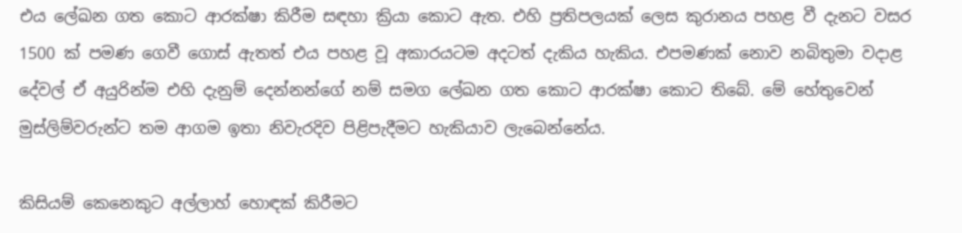එය ලේඛන ගත කොට ආරක්ෂා කිරීම සඳහා ක්‍රියා කොට ඇත. එහි ප්‍රතිපලයක් ලෙස කුරානය පහළ වී දැනට වසර 1500 ක් පමණ ගෙවී ගොස් ඇතත් එය පහළ වූ අකාරයටම අදටත් දැකිය හැකිය. එපමණක් නොව නබිතුමා වදාළ දේවල් ඒ අයුරින්ම එහි දැනුම් දෙන්නන්ගේ නම් සමග ලේඛන ගත කොට ආරක්ෂා කොට තිබේ. මේ හේතුවෙන් මුස්ලිම්වරුන්ට තම ආගම ඉතා නිවැරදිව පිළිපැදීමට හැකියාව ලැබෙන්නේය.

කිසියම් කෙනෙකුට අල්ලාහ් හොඳක් කිරීමට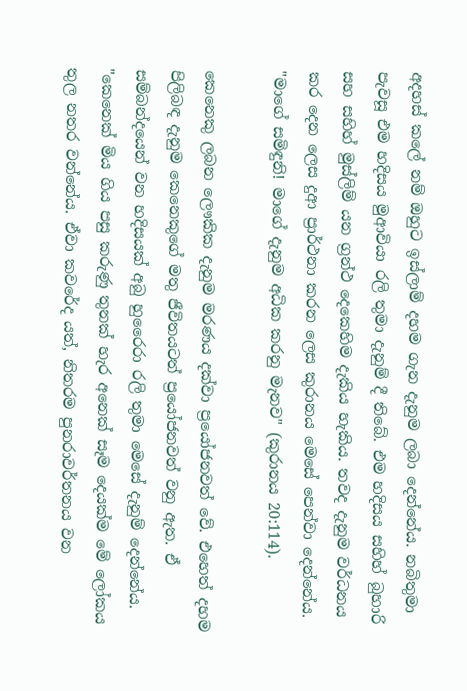අදහස් කලේ නම් ඔහුට ඉස්ලාම් දහම ගැන දැනුම ලබා දෙන්නේය. නබිතුමා පැවසූ එම හදිසය මුආවියා රලි තුමා දැනුම් දී තිබේ. එම හදිසය සහිහ් බුහාරි සහ සහිහ් මුස්ලිම් යන ග්‍රන්ථ දෙකෙහිම දැකිය හැකිය. තවද දැනුම වර්ධනය කර දෙන ලෙස දුආ ප්‍රාර්ථනා කරන ලෙස කුරානය මෙසේ පෙන්වා දෙන්නේය. "මාගේ සමිඳුනි! මාගේ දැනුම අධික කරනු මැනව" (කුරානය 20:114).

කෙනෙකු ලබන ලෞකික දැනුම මරණය දක්වා ප්‍රයෝජනවත් වේ. එහෙත් දහම පිලිබඳ දැනුම කෙනෙකුගේ මතු ජීවිතයටත් ප්‍රයෝජනවත් වනු ඇත. ඒ සම්බන්දයෙන් වන හදිසයක් අබු හුරෛරා රලි තුමා මෙසේ දැනුම් දෙන්නේය. "කෙනෙක් මිය ගිය පසු කරුණු තුනක් හැර අනෙක් සෑම දෙයක්ම මේ ලෝකය තුල නතර වන්නේය. ඒවා කවරේද යත්, නිතරම පුනරාවර්තනය වන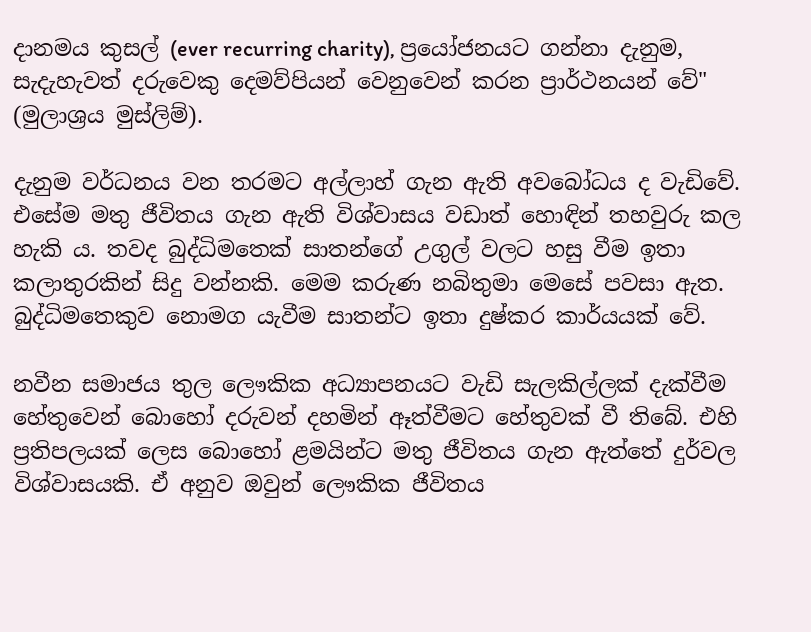දානමය කුසල් (ever recurring charity), ප්‍රයෝජනයට ගන්නා දැනුම, සැදැහැවත් දරුවෙකු දෙමව්පියන් වෙනුවෙන් කරන ප්‍රාර්ථනයන් වේ" (මුලාශ්‍රය මුස්ලිම්).

දැනුම වර්ධනය වන තරමට අල්ලාහ් ගැන ඇති අවබෝධය ද වැඩිවේ. එසේම මතු ජීවිතය ගැන ඇති විශ්වාසය වඩාත් හොඳින් තහවුරු කල හැකි ය. තවද බුද්ධිමතෙක් සාතන්ගේ උගුල් වලට හසු වීම ඉතා කලාතුරකින් සිදු වන්නකි. මෙම කරුණ නබිතුමා මෙසේ පවසා ඇත. බුද්ධිමතෙකුව නොමග යැවීම සාතන්ට ඉතා දුෂ්කර කාර්යයක් වේ.

නවීන සමාජය තුල ලෞකික අධ්‍යාපනයට වැඩි සැලකිල්ලක් දැක්වීම හේතුවෙන් බොහෝ දරුවන් දහමින් ඈත්වීමට හේතුවක් වී තිබේ. එහි ප්‍රතිපලයක් ලෙස බොහෝ ළමයින්ට මතු ජීවිතය ගැන ඇත්තේ දුර්වල විශ්වාසයකි. ඒ අනුව ඔවුන් ලෞකික ජීවිතය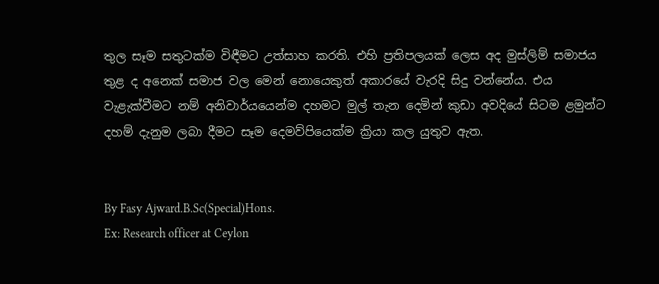තුල සෑම සතුටක්ම විඳීමට උත්සාහ කරති. එහි ප්‍රතිපලයක් ලෙස අද මුස්ලිම් සමාජය තුළ ද අනෙක් සමාජ වල මෙන් නොයෙකුත් අකාරයේ වැරදි සිදු වන්නේය. එය වැළැක්වීමට නම් අනිවාර්යයෙන්ම දහමට මුල් තැන දෙමින් කුඩා අවදියේ සිටම ළමුන්ට දහම් දැනුම ලබා දීමට සෑම දෙමව්පියෙක්ම ක්‍රියා කල යුතුව ඇත.


By Fasy Ajward.B.Sc(Special)Hons.
Ex: Research officer at Ceylon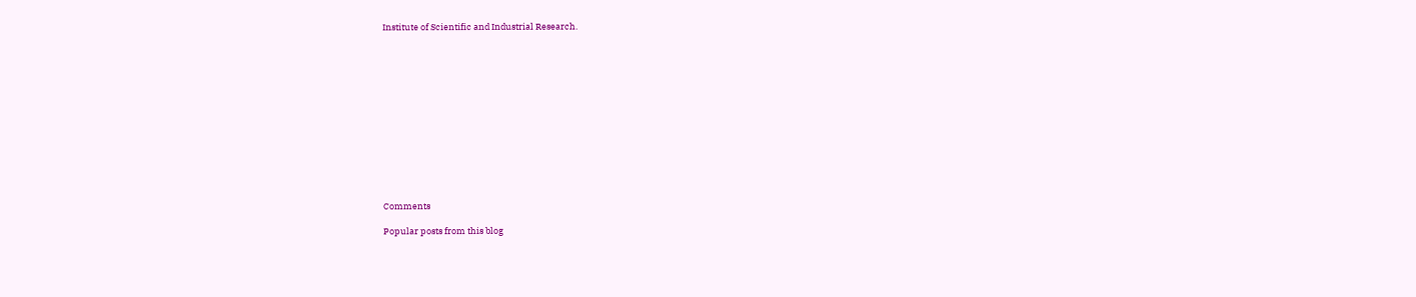Institute of Scientific and Industrial Research.













Comments

Popular posts from this blog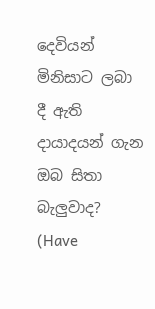දෙවියන් මිනිසාට ලබා දී ඇති දායාදයන් ගැන ඔබ සිතා බැලුවාද? (Have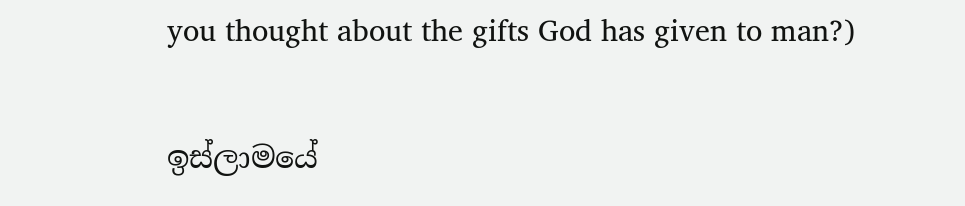you thought about the gifts God has given to man?)

ඉස්ලාමයේ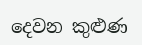දෙවන කුළුණ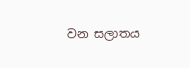වන සලාතය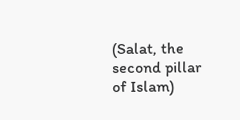(Salat, the second pillar of Islam)